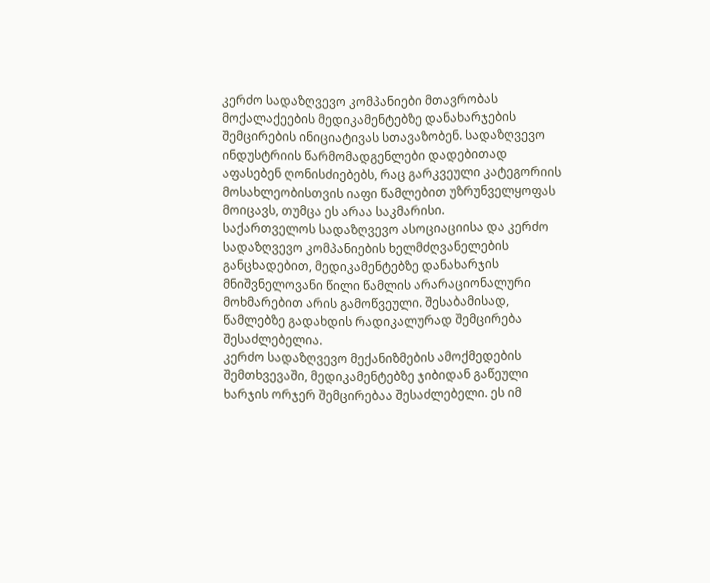კერძო სადაზღვევო კომპანიები მთავრობას მოქალაქეების მედიკამენტებზე დანახარჯების შემცირების ინიციატივას სთავაზობენ. სადაზღვევო ინდუსტრიის წარმომადგენლები დადებითად აფასებენ ღონისძიებებს, რაც გარკვეული კატეგორიის მოსახლეობისთვის იაფი წამლებით უზრუნველყოფას მოიცავს, თუმცა ეს არაა საკმარისი.
საქართველოს სადაზღვევო ასოციაციისა და კერძო სადაზღვევო კომპანიების ხელმძღვანელების განცხადებით, მედიკამენტებზე დანახარჯის მნიშვნელოვანი წილი წამლის არარაციონალური მოხმარებით არის გამოწვეული. შესაბამისად, წამლებზე გადახდის რადიკალურად შემცირება შესაძლებელია.
კერძო სადაზღვევო მექანიზმების ამოქმედების შემთხვევაში, მედიკამენტებზე ჯიბიდან გაწეული ხარჯის ორჯერ შემცირებაა შესაძლებელი. ეს იმ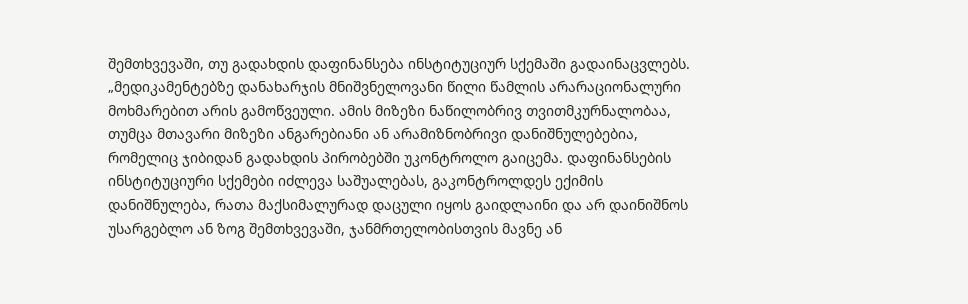შემთხვევაში, თუ გადახდის დაფინანსება ინსტიტუციურ სქემაში გადაინაცვლებს.
„მედიკამენტებზე დანახარჯის მნიშვნელოვანი წილი წამლის არარაციონალური მოხმარებით არის გამოწვეული. ამის მიზეზი ნაწილობრივ თვითმკურნალობაა, თუმცა მთავარი მიზეზი ანგარებიანი ან არამიზნობრივი დანიშნულებებია, რომელიც ჯიბიდან გადახდის პირობებში უკონტროლო გაიცემა. დაფინანსების ინსტიტუციური სქემები იძლევა საშუალებას, გაკონტროლდეს ექიმის დანიშნულება, რათა მაქსიმალურად დაცული იყოს გაიდლაინი და არ დაინიშნოს უსარგებლო ან ზოგ შემთხვევაში, ჯანმრთელობისთვის მავნე ან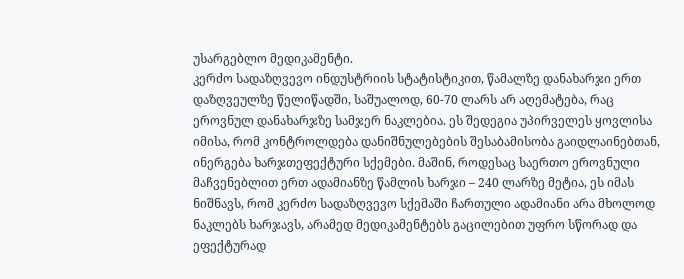უსარგებლო მედიკამენტი.
კერძო სადაზღვევო ინდუსტრიის სტატისტიკით, წამალზე დანახარჯი ერთ დაზღვეულზე წელიწადში, საშუალოდ, 60-70 ლარს არ აღემატება, რაც ეროვნულ დანახარჯზე სამჯერ ნაკლებია. ეს შედეგია უპირველეს ყოვლისა იმისა, რომ კონტროლდება დანიშნულებების შესაბამისობა გაიდლაინებთან, ინერგება ხარჯთეფექტური სქემები. მაშინ, როდესაც საერთო ეროვნული მაჩვენებლით ერთ ადამიანზე წამლის ხარჯი – 240 ლარზე მეტია, ეს იმას ნიშნავს, რომ კერძო სადაზღვევო სქემაში ჩართული ადამიანი არა მხოლოდ ნაკლებს ხარჯავს, არამედ მედიკამენტებს გაცილებით უფრო სწორად და ეფექტურად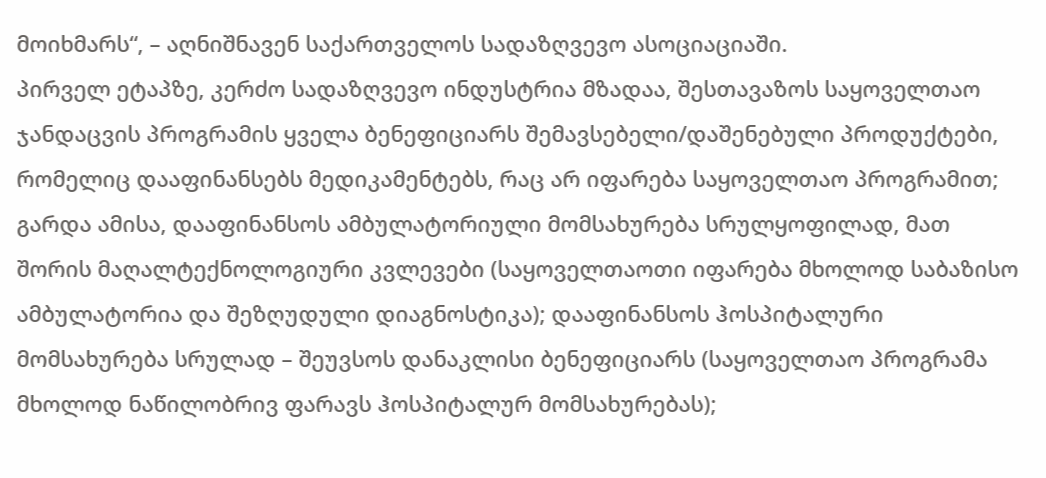მოიხმარს“, – აღნიშნავენ საქართველოს სადაზღვევო ასოციაციაში.
პირველ ეტაპზე, კერძო სადაზღვევო ინდუსტრია მზადაა, შესთავაზოს საყოველთაო ჯანდაცვის პროგრამის ყველა ბენეფიციარს შემავსებელი/დაშენებული პროდუქტები, რომელიც დააფინანსებს მედიკამენტებს, რაც არ იფარება საყოველთაო პროგრამით; გარდა ამისა, დააფინანსოს ამბულატორიული მომსახურება სრულყოფილად, მათ შორის მაღალტექნოლოგიური კვლევები (საყოველთაოთი იფარება მხოლოდ საბაზისო ამბულატორია და შეზღუდული დიაგნოსტიკა); დააფინანსოს ჰოსპიტალური მომსახურება სრულად – შეუვსოს დანაკლისი ბენეფიციარს (საყოველთაო პროგრამა მხოლოდ ნაწილობრივ ფარავს ჰოსპიტალურ მომსახურებას);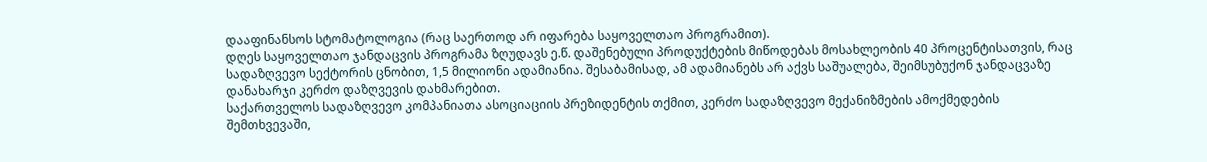დააფინანსოს სტომატოლოგია (რაც საერთოდ არ იფარება საყოველთაო პროგრამით).
დღეს საყოველთაო ჯანდაცვის პროგრამა ზღუდავს ე.წ. დაშენებული პროდუქტების მიწოდებას მოსახლეობის 40 პროცენტისათვის, რაც სადაზღვევო სექტორის ცნობით, 1,5 მილიონი ადამიანია. შესაბამისად, ამ ადამიანებს არ აქვს საშუალება, შეიმსუბუქონ ჯანდაცვაზე დანახარჯი კერძო დაზღვევის დახმარებით.
საქართველოს სადაზღვევო კომპანიათა ასოციაციის პრეზიდენტის თქმით, კერძო სადაზღვევო მექანიზმების ამოქმედების შემთხვევაში,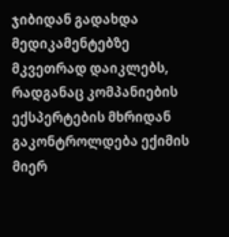ჯიბიდან გადახდა მედიკამენტებზე მკვეთრად დაიკლებს, რადგანაც კომპანიების ექსპერტების მხრიდან გაკონტროლდება ექიმის მიერ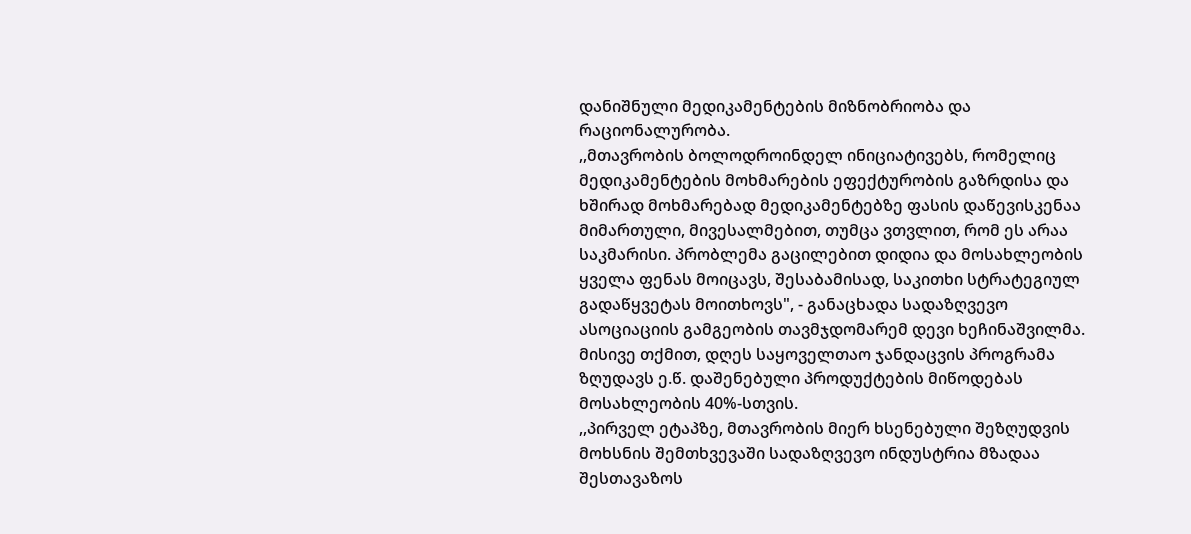დანიშნული მედიკამენტების მიზნობრიობა და რაციონალურობა.
,,მთავრობის ბოლოდროინდელ ინიციატივებს, რომელიც მედიკამენტების მოხმარების ეფექტურობის გაზრდისა და ხშირად მოხმარებად მედიკამენტებზე ფასის დაწევისკენაა მიმართული, მივესალმებით, თუმცა ვთვლით, რომ ეს არაა საკმარისი. პრობლემა გაცილებით დიდია და მოსახლეობის ყველა ფენას მოიცავს, შესაბამისად, საკითხი სტრატეგიულ გადაწყვეტას მოითხოვს", - განაცხადა სადაზღვევო ასოციაციის გამგეობის თავმჯდომარემ დევი ხეჩინაშვილმა.
მისივე თქმით, დღეს საყოველთაო ჯანდაცვის პროგრამა ზღუდავს ე.წ. დაშენებული პროდუქტების მიწოდებას მოსახლეობის 40%-სთვის.
,,პირველ ეტაპზე, მთავრობის მიერ ხსენებული შეზღუდვის მოხსნის შემთხვევაში სადაზღვევო ინდუსტრია მზადაა შესთავაზოს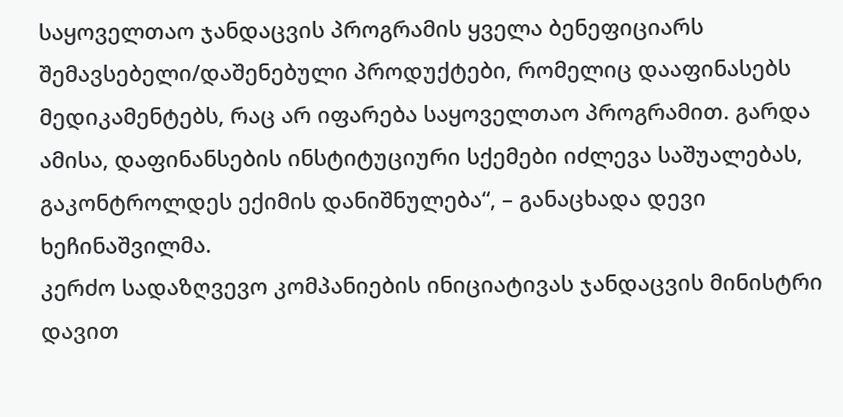საყოველთაო ჯანდაცვის პროგრამის ყველა ბენეფიციარს შემავსებელი/დაშენებული პროდუქტები, რომელიც დააფინასებს მედიკამენტებს, რაც არ იფარება საყოველთაო პროგრამით. გარდა ამისა, დაფინანსების ინსტიტუციური სქემები იძლევა საშუალებას, გაკონტროლდეს ექიმის დანიშნულება“, – განაცხადა დევი ხეჩინაშვილმა.
კერძო სადაზღვევო კომპანიების ინიციატივას ჯანდაცვის მინისტრი დავით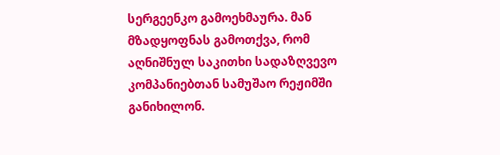სერგეენკო გამოეხმაურა. მან მზადყოფნას გამოთქვა, რომ აღნიშნულ საკითხი სადაზღვევო კომპანიებთან სამუშაო რეჟიმში განიხილონ.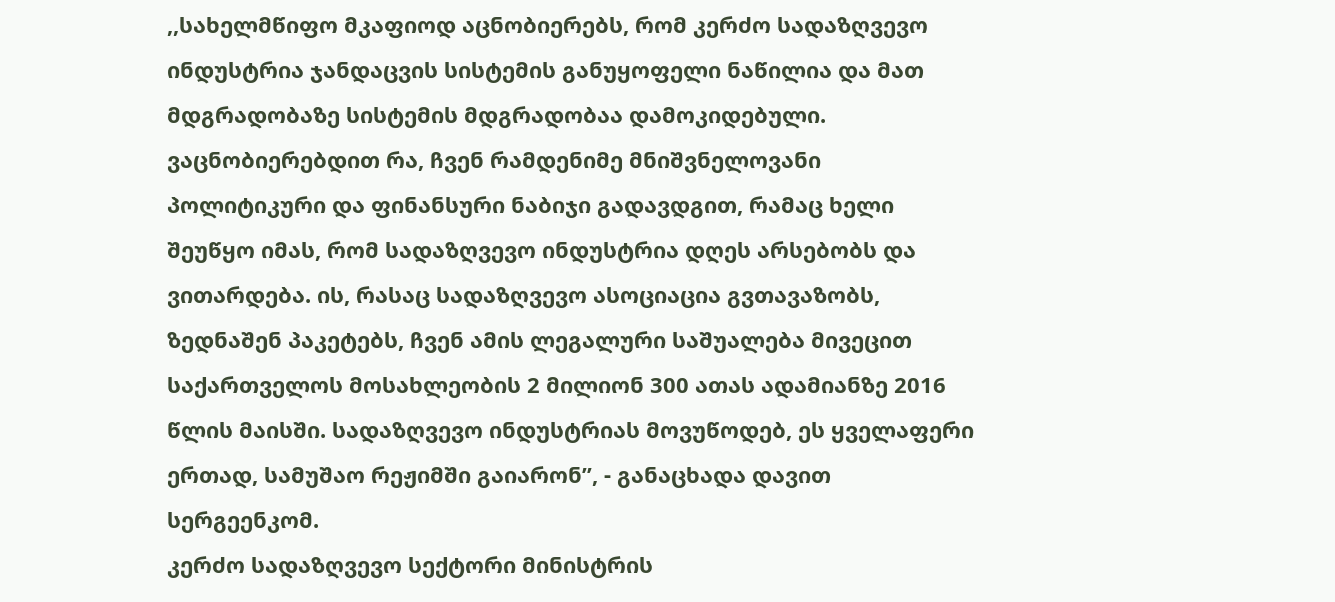,,სახელმწიფო მკაფიოდ აცნობიერებს, რომ კერძო სადაზღვევო ინდუსტრია ჯანდაცვის სისტემის განუყოფელი ნაწილია და მათ მდგრადობაზე სისტემის მდგრადობაა დამოკიდებული. ვაცნობიერებდით რა, ჩვენ რამდენიმე მნიშვნელოვანი პოლიტიკური და ფინანსური ნაბიჯი გადავდგით, რამაც ხელი შეუწყო იმას, რომ სადაზღვევო ინდუსტრია დღეს არსებობს და ვითარდება. ის, რასაც სადაზღვევო ასოციაცია გვთავაზობს, ზედნაშენ პაკეტებს, ჩვენ ამის ლეგალური საშუალება მივეცით საქართველოს მოსახლეობის 2 მილიონ 300 ათას ადამიანზე 2016 წლის მაისში. სადაზღვევო ინდუსტრიას მოვუწოდებ, ეს ყველაფერი ერთად, სამუშაო რეჟიმში გაიარონ”, - განაცხადა დავით სერგეენკომ.
კერძო სადაზღვევო სექტორი მინისტრის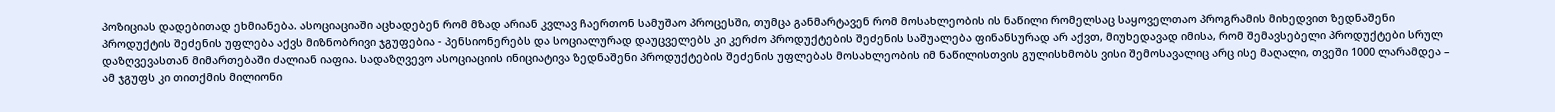პოზიციას დადებითად ეხმიანება. ასოციაციაში აცხადებენ რომ მზად არიან კვლავ ჩაერთონ სამუშაო პროცესში, თუმცა განმარტავენ რომ მოსახლეობის ის ნაწილი რომელსაც საყოველთაო პროგრამის მიხედვით ზედნაშენი პროდუქტის შეძენის უფლება აქვს მიზნობრივი ჯგუფებია - პენსიონერებს და სოციალურად დაუცველებს კი კერძო პროდუქტების შეძენის საშუალება ფინანსურად არ აქვთ, მიუხედავად იმისა, რომ შემავსებელი პროდუქტები სრულ დაზღვევასთან მიმართებაში ძალიან იაფია. სადაზღვევო ასოციაციის ინიციატივა ზედნაშენი პროდუქტების შეძენის უფლებას მოსახლეობის იმ ნაწილისთვის გულისხმობს ვისი შემოსავალიც არც ისე მაღალი, თვეში 1000 ლარამდეა – ამ ჯგუფს კი თითქმის მილიონი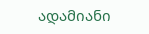ადამიანი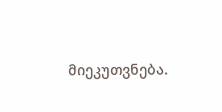მიეკუთვნება.